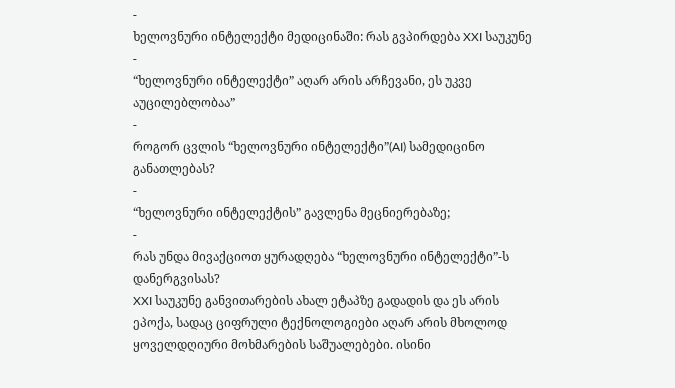-
ხელოვნური ინტელექტი მედიცინაში: რას გვპირდება XXI საუკუნე
-
“ხელოვნური ინტელექტი” აღარ არის არჩევანი, ეს უკვე აუცილებლობაა”
-
როგორ ცვლის “ხელოვნური ინტელექტი”(AI) სამედიცინო განათლებას?
-
“ხელოვნური ინტელექტის” გავლენა მეცნიერებაზე;
-
რას უნდა მივაქციოთ ყურადღება “ხელოვნური ინტელექტი”-ს დანერგვისას?
XXI საუკუნე განვითარების ახალ ეტაპზე გადადის და ეს არის ეპოქა, სადაც ციფრული ტექნოლოგიები აღარ არის მხოლოდ ყოველდღიური მოხმარების საშუალებები. ისინი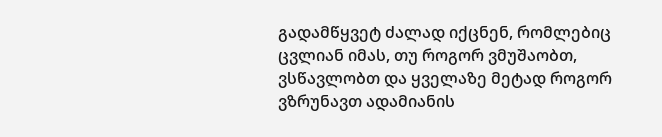გადამწყვეტ ძალად იქცნენ, რომლებიც ცვლიან იმას, თუ როგორ ვმუშაობთ, ვსწავლობთ და ყველაზე მეტად როგორ ვზრუნავთ ადამიანის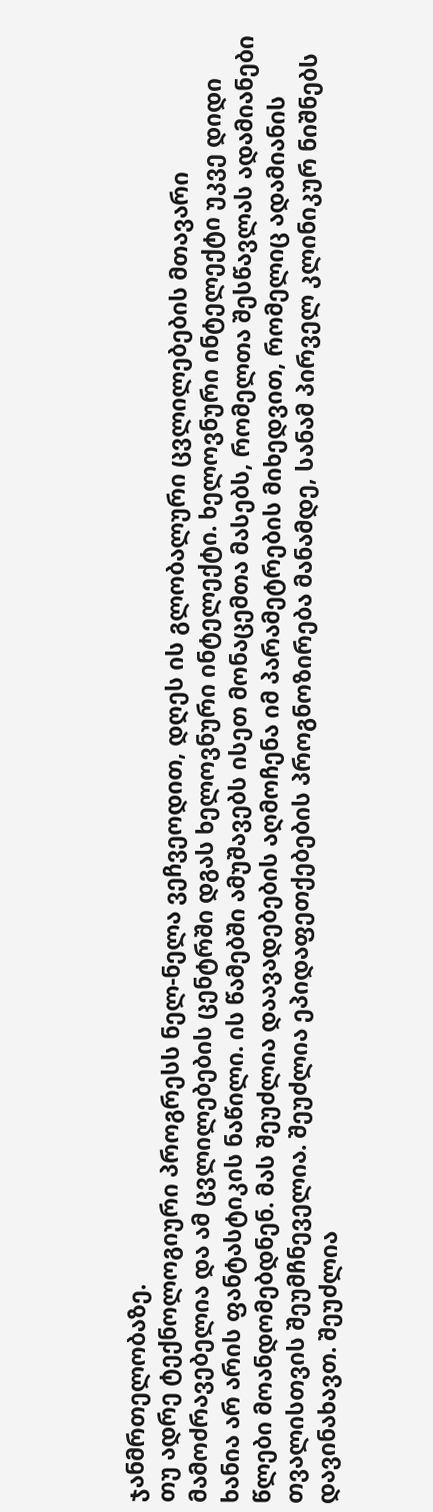ჯანმრთელობაზე.
თუ ადრე ტექნოლოგიური პროგრესს ნელ-ნელა ვეჩვეოდით, დღეს ის გლობალური ცვლილებების მთავარი მამოძრავებელია და ამ ცვლილებების ცენტრში დგას ხელოვნური ინტელექტი. ხელოვნური ინტელექტი უკვე დიდი ხანია არ არის ფანტასტიკის ნაწილი. ის წამებში ამუშავებს ისეთ მონაცემთა მასებს, რომელთა შესწავლას ადამიანები წლები მოანდომებდნენ. მას შეუძლია დაავადებების აღმოჩენა იმ პარამეტრების მიხედვით, რომელიც ადამიანის თვალისთვის შეუმჩნეველია. შეუძლია ეპიდაფეთქებების პროგნოზირება მანამდე, სანამ პირველ კლინიკურ ნიშნებს დავინახავთ. შეუძლია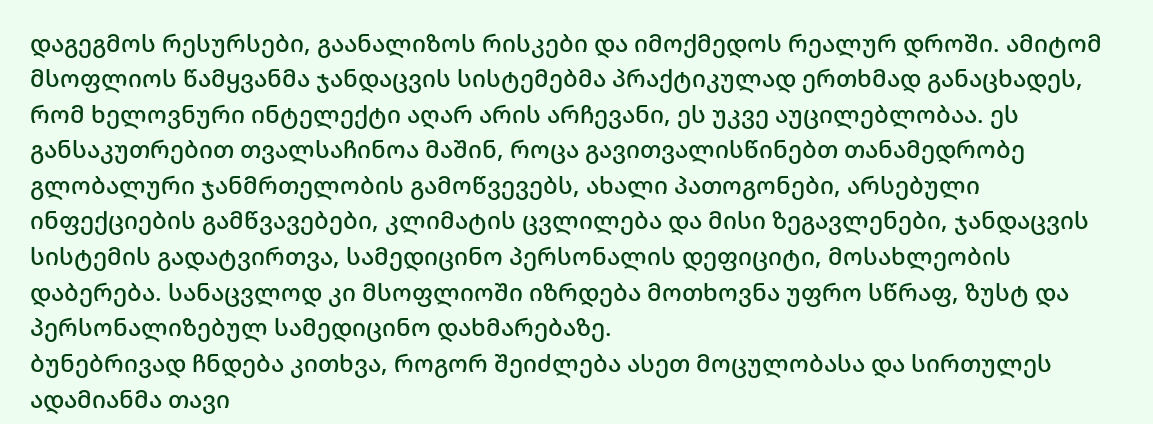დაგეგმოს რესურსები, გაანალიზოს რისკები და იმოქმედოს რეალურ დროში. ამიტომ მსოფლიოს წამყვანმა ჯანდაცვის სისტემებმა პრაქტიკულად ერთხმად განაცხადეს, რომ ხელოვნური ინტელექტი აღარ არის არჩევანი, ეს უკვე აუცილებლობაა. ეს განსაკუთრებით თვალსაჩინოა მაშინ, როცა გავითვალისწინებთ თანამედრობე გლობალური ჯანმრთელობის გამოწვევებს, ახალი პათოგონები, არსებული ინფექციების გამწვავებები, კლიმატის ცვლილება და მისი ზეგავლენები, ჯანდაცვის სისტემის გადატვირთვა, სამედიცინო პერსონალის დეფიციტი, მოსახლეობის დაბერება. სანაცვლოდ კი მსოფლიოში იზრდება მოთხოვნა უფრო სწრაფ, ზუსტ და პერსონალიზებულ სამედიცინო დახმარებაზე.
ბუნებრივად ჩნდება კითხვა, როგორ შეიძლება ასეთ მოცულობასა და სირთულეს ადამიანმა თავი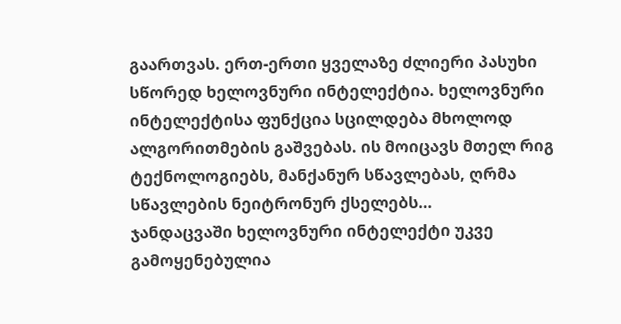გაართვას. ერთ-ერთი ყველაზე ძლიერი პასუხი სწორედ ხელოვნური ინტელექტია. ხელოვნური ინტელექტისა ფუნქცია სცილდება მხოლოდ ალგორითმების გაშვებას. ის მოიცავს მთელ რიგ ტექნოლოგიებს, მანქანურ სწავლებას, ღრმა სწავლების ნეიტრონურ ქსელებს…
ჯანდაცვაში ხელოვნური ინტელექტი უკვე გამოყენებულია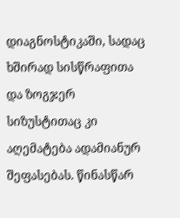დიაგნოსტიკაში, სადაც ხშირად სისწრაფითა და ზოგჯერ სიზუსტითაც კი აღემატება ადამიანურ შეფასებას. წინასწარ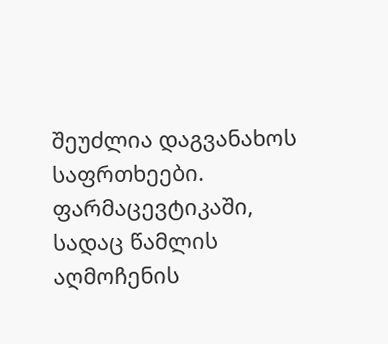შეუძლია დაგვანახოს საფრთხეები. ფარმაცევტიკაში, სადაც წამლის აღმოჩენის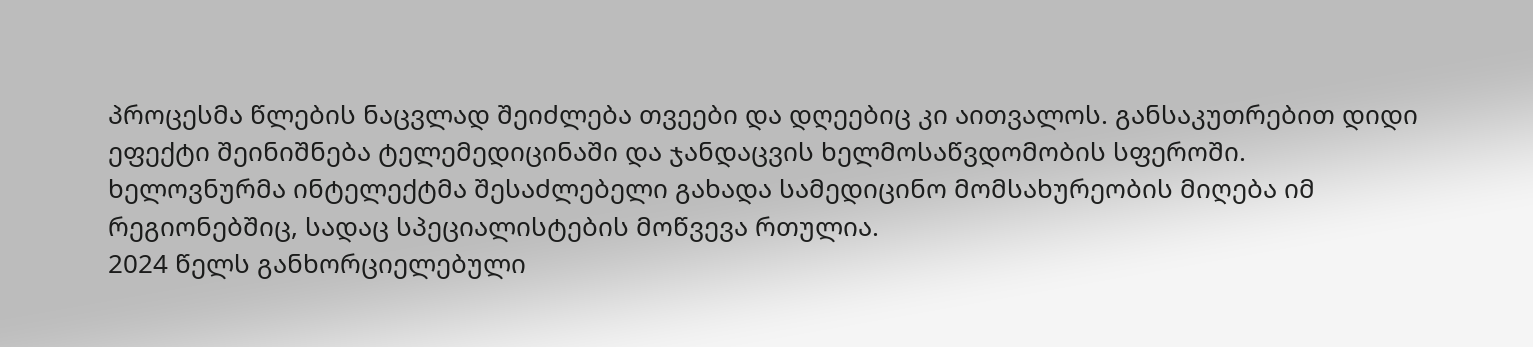პროცესმა წლების ნაცვლად შეიძლება თვეები და დღეებიც კი აითვალოს. განსაკუთრებით დიდი ეფექტი შეინიშნება ტელემედიცინაში და ჯანდაცვის ხელმოსაწვდომობის სფეროში.
ხელოვნურმა ინტელექტმა შესაძლებელი გახადა სამედიცინო მომსახურეობის მიღება იმ რეგიონებშიც, სადაც სპეციალისტების მოწვევა რთულია.
2024 წელს განხორციელებული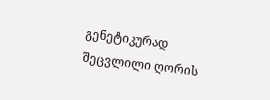გენეტიკურად შეცვლილი ღორის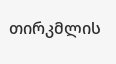თირკმლის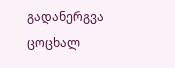გადანერგვა ცოცხალ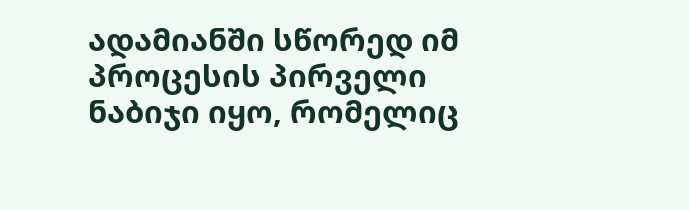ადამიანში სწორედ იმ პროცესის პირველი ნაბიჯი იყო, რომელიც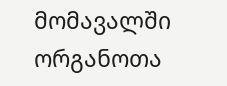მომავალში ორგანოთა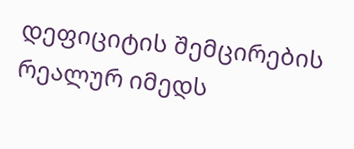დეფიციტის შემცირების რეალურ იმედს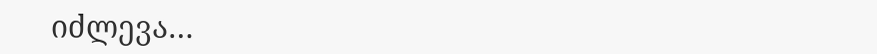იძლევა…